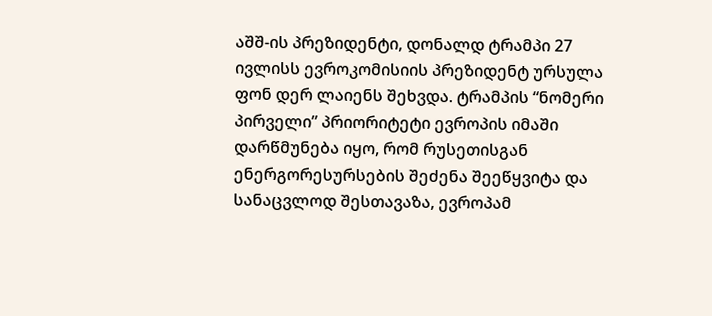აშშ-ის პრეზიდენტი, დონალდ ტრამპი 27 ივლისს ევროკომისიის პრეზიდენტ ურსულა ფონ დერ ლაიენს შეხვდა. ტრამპის “ნომერი პირველი” პრიორიტეტი ევროპის იმაში დარწმუნება იყო, რომ რუსეთისგან ენერგორესურსების შეძენა შეეწყვიტა და სანაცვლოდ შესთავაზა, ევროპამ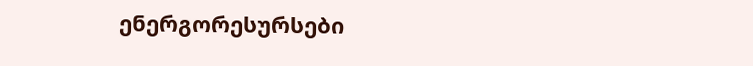ენერგორესურსები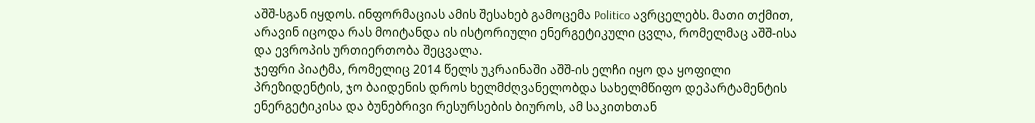აშშ-სგან იყდოს. ინფორმაციას ამის შესახებ გამოცემა Politico ავრცელებს. მათი თქმით, არავინ იცოდა რას მოიტანდა ის ისტორიული ენერგეტიკული ცვლა, რომელმაც აშშ-ისა და ევროპის ურთიერთობა შეცვალა.
ჯეფრი პიატმა, რომელიც 2014 წელს უკრაინაში აშშ-ის ელჩი იყო და ყოფილი პრეზიდენტის, ჯო ბაიდენის დროს ხელმძღვანელობდა სახელმწიფო დეპარტამენტის ენერგეტიკისა და ბუნებრივი რესურსების ბიუროს, ამ საკითხთან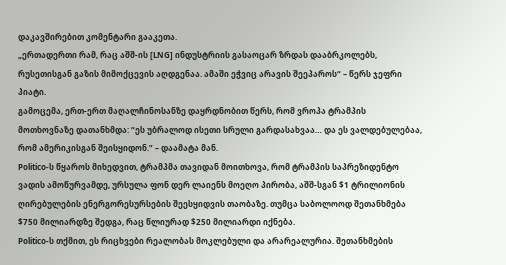დაკავშირებით კომენტარი გააკეთა.
„ერთადერთი რამ, რაც აშშ-ის [LNG] ინდუსტრიის გასაოცარ ზრდას დააბრკოლებს, რუსეთისგან გაზის მიმოქცევის აღდგენაა. ამაში ეჭვიც არავის შეეპაროს“ – წერს ჯეფრი პიატი.
გამოცემა, ერთ-ერთ მაღალჩინოსანზე დაყრდნობით წერს, რომ ვროპა ტრამპის მოთხოვნაზე დათანხმდა: “ეს უბრალოდ ისეთი სრული გარდასახვაა… და ეს ვალდებულებაა, რომ ამერიკისგან შეისყიდონ.” – დაამატა მან.
Politico-ს წყაროს მიხედვით, ტრამპმა თავიდან მოითხოვა, რომ ტრამპის საპრეზიდენტო ვადის ამოწურვამდე, ურსულა ფონ დერ ლაიენს მოეღო პირობა, აშშ-სგან $1 ტრილიონის ღირებულების ენერგორესურსების შეესყიდვის თაობაზე. თუმცა საბოლოოდ შეთანხმება $750 მილიარდზე შედგა, რაც წლიურად $250 მილიარდი იქნება.
Politico-ს თქმით, ეს რიცხვები რეალობას მოკლებული და არარეალურია. შეთანხმების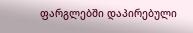ფარგლებში დაპირებული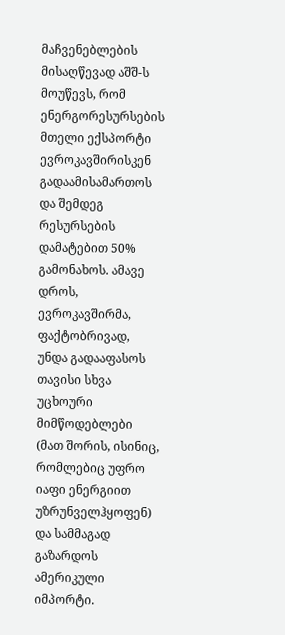მაჩვენებლების მისაღწევად აშშ-ს მოუწევს, რომ ენერგორესურსების მთელი ექსპორტი ევროკავშირისკენ გადაამისამართოს და შემდეგ რესურსების დამატებით 50% გამონახოს. ამავე დროს, ევროკავშირმა, ფაქტობრივად, უნდა გადააფასოს თავისი სხვა უცხოური მიმწოდებლები (მათ შორის, ისინიც, რომლებიც უფრო იაფი ენერგიით უზრუნველჰყოფენ) და სამმაგად გაზარდოს ამერიკული იმპორტი.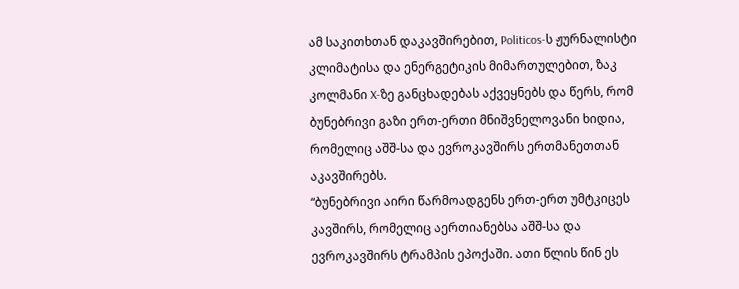ამ საკითხთან დაკავშირებით, Politicos-ს ჟურნალისტი კლიმატისა და ენერგეტიკის მიმართულებით, ზაკ კოლმანი X-ზე განცხადებას აქვეყნებს და წერს, რომ ბუნებრივი გაზი ერთ-ერთი მნიშვნელოვანი ხიდია, რომელიც აშშ-სა და ევროკავშირს ერთმანეთთან აკავშირებს.
“ბუნებრივი აირი წარმოადგენს ერთ-ერთ უმტკიცეს კავშირს, რომელიც აერთიანებსა აშშ-სა და ევროკავშირს ტრამპის ეპოქაში. ათი წლის წინ ეს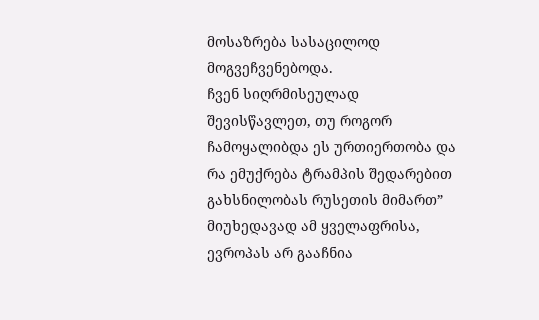მოსაზრება სასაცილოდ მოგვეჩვენებოდა.
ჩვენ სიღრმისეულად შევისწავლეთ, თუ როგორ ჩამოყალიბდა ეს ურთიერთობა და რა ემუქრება ტრამპის შედარებით გახსნილობას რუსეთის მიმართ”
მიუხედავად ამ ყველაფრისა, ევროპას არ გააჩნია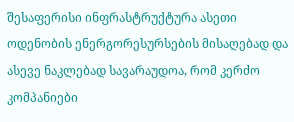შესაფერისი ინფრასტრუქტურა ასეთი ოდენობის ენერგორესურსების მისაღებად და ასევე ნაკლებად სავარაუდოა, რომ კერძო კომპანიები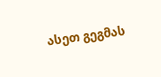ასეთ გეგმას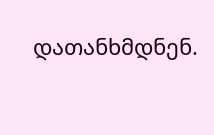დათანხმდნენ.